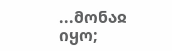...მონაჲ იყო;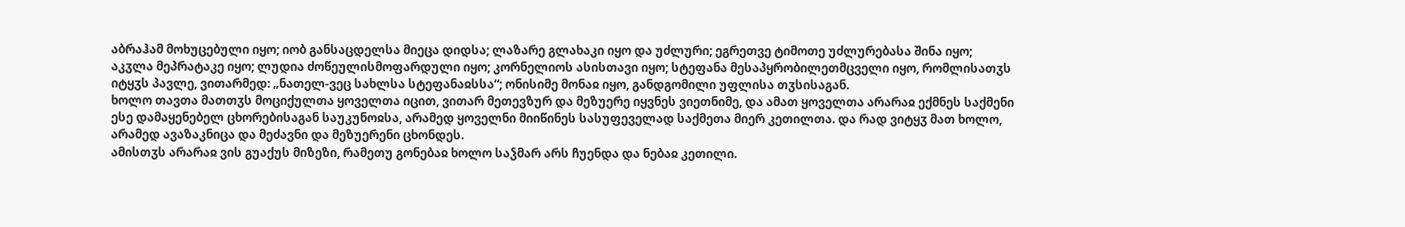აბრაჰამ მოხუცებული იყო; იობ განსაცდელსა მიეცა დიდსა; ლაზარე გლახაკი იყო და უძლური; ეგრეთვე ტიმოთე უძლურებასა შინა იყო; აკჳლა მეპრატაკე იყო; ლუდია ძოწეულისმოფარდული იყო; კორნელიოს ასისთავი იყო; სტეფანა მესაპყრობილეთმცველი იყო, რომლისათჳს იტყჳს პავლე, ვითარმედ: „ნათელ-ვეც სახლსა სტეფანაჲსსა“; ონისიმე მონაჲ იყო, განდგომილი უფლისა თჳსისაგან.
ხოლო თავთა მათთჳს მოციქულთა ყოველთა იცით, ვითარ მეთევზურ და მეზუერე იყვნეს ვიეთნიმე, და ამათ ყოველთა არარაჲ ექმნეს საქმენი ესე დამაყენებელ ცხორებისაგან საუკუნოჲსა, არამედ ყოველნი მიიწინეს სასუფეველად საქმეთა მიერ კეთილთა. და რად ვიტყჳ მათ ხოლო, არამედ ავაზაკნიცა და მეძავნი და მეზუერენი ცხონდეს.
ამისთჳს არარაჲ ვის გუაქუს მიზეზი, რამეთუ გონებაჲ ხოლო საჴმარ არს ჩუენდა და ნებაჲ კეთილი.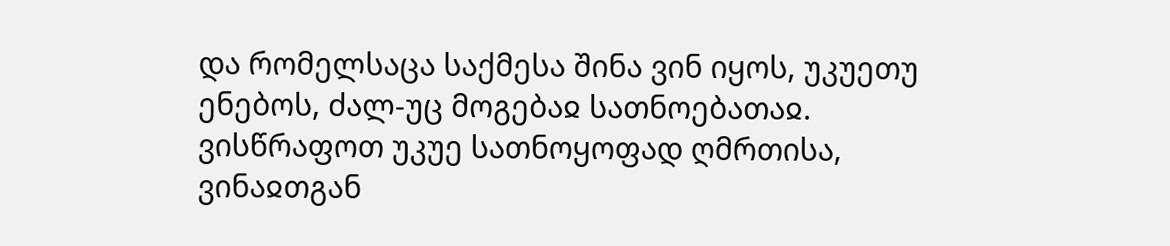და რომელსაცა საქმესა შინა ვინ იყოს, უკუეთუ ენებოს, ძალ-უც მოგებაჲ სათნოებათაჲ. ვისწრაფოთ უკუე სათნოყოფად ღმრთისა, ვინაჲთგან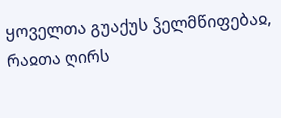ყოველთა გუაქუს ჴელმწიფებაჲ, რაჲთა ღირს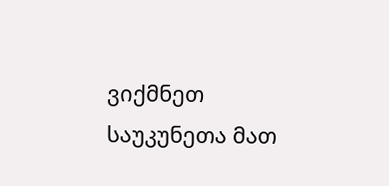ვიქმნეთ საუკუნეთა მათ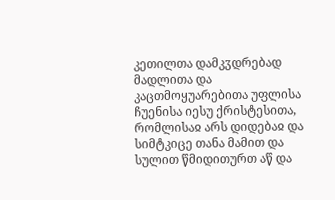კეთილთა დამკჳდრებად მადლითა და კაცთმოყუარებითა უფლისა ჩუენისა იესუ ქრისტესითა, რომლისაჲ არს დიდებაჲ და სიმტკიცე თანა მამით და სულით წმიდითურთ აწ და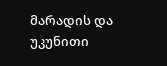მარადის და უკუნითი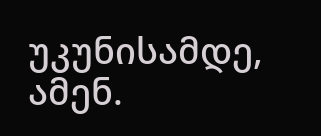უკუნისამდე, ამენ.